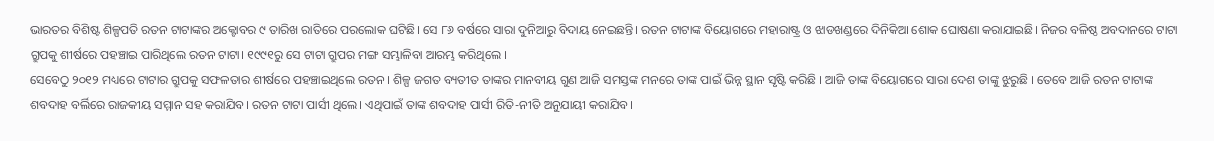ଭାରତର ବିଶିଷ୍ଟ ଶିଳ୍ପପତି ରତନ ଟାଟାଙ୍କର ଅକ୍ଟୋବର ୯ ତାରିଖ ରାତିରେ ପରଲୋକ ଘଟିଛି। ସେ ୮୬ ବର୍ଷରେ ସାରା ଦୁନିଆରୁ ବିଦାୟ ନେଇଛନ୍ତି। ରତନ ଟାଟାଙ୍କ ବିୟୋଗରେ ମହାରାଷ୍ଟ୍ର ଓ ଝାଡଖଣ୍ଡରେ ଦିନିକିଆ ଶୋକ ଘୋଷଣା କରାଯାଇଛି। ନିଜର ବଳିଷ୍ଠ ଅବଦାନରେ ଟାଟା ଗ୍ରୁପକୁ ଶୀର୍ଷରେ ପହଞ୍ଚାଇ ପାରିଥିଲେ ରତନ ଟାଟା। ୧୯୯୧ରୁ ସେ ଟାଟା ଗ୍ରୁପର ମଙ୍ଗ ସମ୍ଭାଳିବା ଆରମ୍ଭ କରିଥିଲେ ।
ସେବେଠୁ ୨୦୧୨ ମଧ୍ୟରେ ଟାଟାର ଗ୍ରୁପକୁ ସଫଳତାର ଶୀର୍ଷରେ ପହଞ୍ଚାଇଥିଲେ ରତନ । ଶିଳ୍ପ ଜଗତ ବ୍ୟତୀତ ତାଙ୍କର ମାନବୀୟ ଗୁଣ ଆଜି ସମସ୍ତଙ୍କ ମନରେ ତାଙ୍କ ପାଇଁ ଭିନ୍ନ ସ୍ଥାନ ସୃଷ୍ଟି କରିଛି । ଆଜି ତାଙ୍କ ବିୟୋଗରେ ସାରା ଦେଶ ତାଙ୍କୁ ଝୁରୁଛି । ତେବେ ଆଜି ରତନ ଟାଟାଙ୍କ ଶବଦାହ ବର୍ଲିରେ ରାଜକୀୟ ସମ୍ମାନ ସହ କରାଯିବ। ରତନ ଟାଟା ପାର୍ସୀ ଥିଲେ। ଏଥିପାଇଁ ତାଙ୍କ ଶବଦାହ ପାର୍ସୀ ରିତି-ନୀତି ଅନୁଯାୟୀ କରାଯିବ।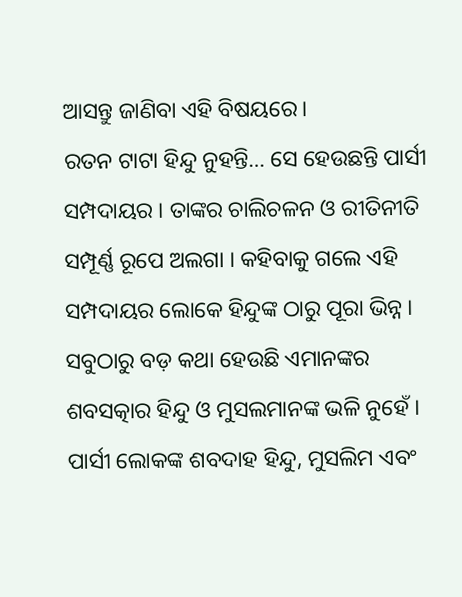ଆସନ୍ତୁ ଜାଣିବା ଏହି ବିଷୟରେ।
ରତନ ଟାଟା ହିନ୍ଦୁ ନୁହନ୍ତି… ସେ ହେଉଛନ୍ତି ପାର୍ସୀ ସମ୍ପଦାୟର । ତାଙ୍କର ଚାଲିଚଳନ ଓ ରୀତିନୀତି ସମ୍ପୂର୍ଣ୍ଣ ରୂପେ ଅଲଗା । କହିବାକୁ ଗଲେ ଏହି ସମ୍ପଦାୟର ଲୋକେ ହିନ୍ଦୁଙ୍କ ଠାରୁ ପୂରା ଭିନ୍ନ । ସବୁଠାରୁ ବଡ଼ କଥା ହେଉଛି ଏମାନଙ୍କର ଶବସତ୍କାର ହିନ୍ଦୁ ଓ ମୁସଲମାନଙ୍କ ଭଳି ନୁହେଁ ।
ପାର୍ସୀ ଲୋକଙ୍କ ଶବଦାହ ହିନ୍ଦୁ, ମୁସଲିମ ଏବଂ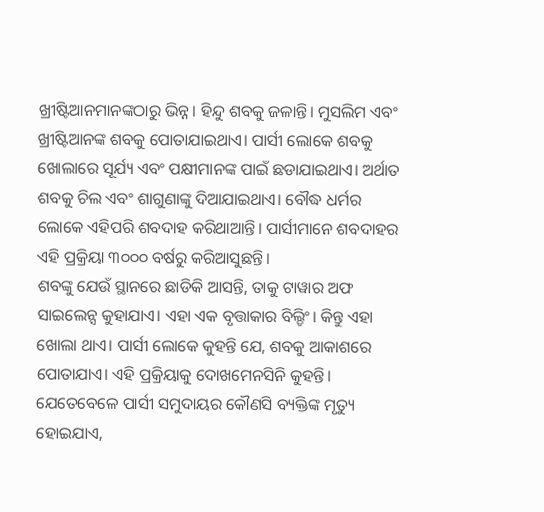ଖ୍ରୀଷ୍ଟିଆନମାନଙ୍କଠାରୁ ଭିନ୍ନ। ହିନ୍ଦୁ ଶବକୁ ଜଳାନ୍ତି। ମୁସଲିମ ଏବଂ ଖ୍ରୀଷ୍ଟିଆନଙ୍କ ଶବକୁ ପୋତାଯାଇଥାଏ। ପାର୍ସୀ ଲୋକେ ଶବକୁ ଖୋଲାରେ ସୂର୍ଯ୍ୟ ଏବଂ ପକ୍ଷୀମାନଙ୍କ ପାଇଁ ଛଡାଯାଇଥାଏ। ଅର୍ଥାତ ଶବକୁ ଚିଲ ଏବଂ ଶାଗୁଣାଙ୍କୁ ଦିଆଯାଇଥାଏ। ବୌଦ୍ଧ ଧର୍ମର ଲୋକେ ଏହିପରି ଶବଦାହ କରିଥାଆନ୍ତି। ପାର୍ସୀମାନେ ଶବଦାହର ଏହି ପ୍ରକ୍ରିୟା ୩୦୦୦ ବର୍ଷରୁ କରିଆସୁଛନ୍ତି।
ଶବଙ୍କୁ ଯେଉଁ ସ୍ଥାନରେ ଛାଡିକି ଆସନ୍ତି, ତାକୁ ଟାୱାର ଅଫ ସାଇଲେନ୍ସ କୁହାଯାଏ। ଏହା ଏକ ବୃତ୍ତାକାର ବିଲ୍ଡିଂ। କିନ୍ତୁ ଏହା ଖୋଲା ଥାଏ। ପାର୍ସୀ ଲୋକେ କୁହନ୍ତି ଯେ, ଶବକୁ ଆକାଶରେ ପୋତାଯାଏ। ଏହି ପ୍ରକ୍ରିୟାକୁ ଦୋଖମେନସିନି କୁହନ୍ତି। ଯେତେବେଳେ ପାର୍ସୀ ସମୁଦାୟର କୌଣସି ବ୍ୟକ୍ତିଙ୍କ ମୃତ୍ୟୁ ହୋଇଯାଏ,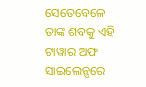ସେତେବେଳେ ତାଙ୍କ ଶବକୁ ଏହି ଟାୱାର ଅଫ ସାଇଲେନ୍ସରେ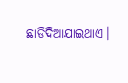ଛାଡିଦିଆଯାଇଥାଏ।